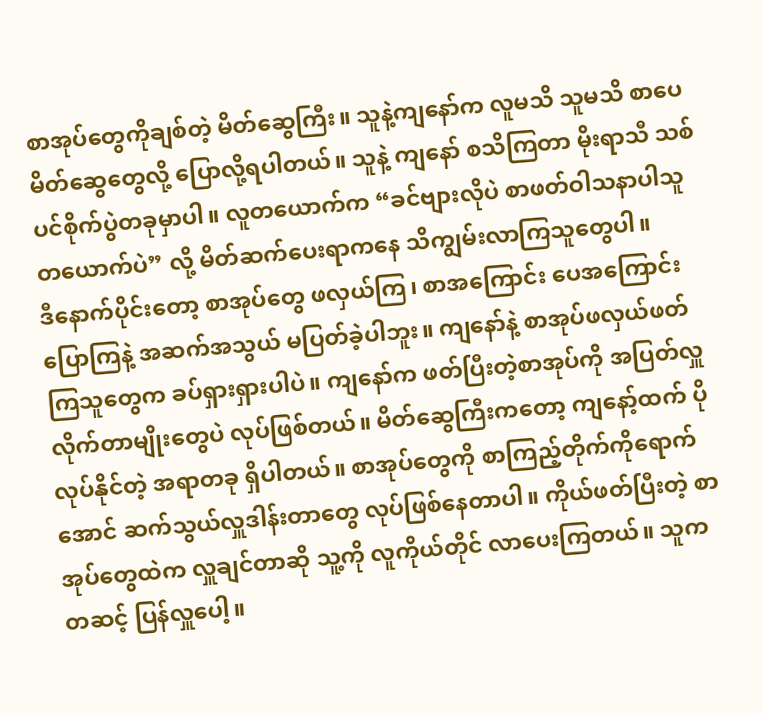စာအုပ်တွေကိုချစ်တဲ့ မိတ်ဆွေကြီး။ သူနဲ့ကျနော်က လူမသိ သူမသိ စာပေမိတ်ဆွေတွေလို့ ပြောလို့ရပါတယ်။ သူနဲ့ ကျနော် စသိကြတာ မိုးရာသီ သစ်ပင်စိုက်ပွဲတခုမှာပါ။ လူတယောက်က “ခင်ဗျားလိုပဲ စာဖတ်ဝါသနာပါသူတယောက်ပဲ” လို့ မိတ်ဆက်ပေးရာကနေ သိကျွမ်းလာကြသူတွေပါ။
ဒီနောက်ပိုင်းတော့ စာအုပ်တွေ ဖလှယ်ကြ၊ စာအကြောင်း ပေအကြောင်း ပြောကြနဲ့ အဆက်အသွယ် မပြတ်ခဲ့ပါဘူး။ ကျနော်နဲ့ စာအုပ်ဖလှယ်ဖတ်ကြသူတွေက ခပ်ရှားရှားပါပဲ။ ကျနော်က ဖတ်ပြီးတဲ့စာအုပ်ကို အပြတ်လှူလိုက်တာမျိုးတွေပဲ လုပ်ဖြစ်တယ်။ မိတ်ဆွေကြီးကတော့ ကျနော့်ထက် ပိုလုပ်နိုင်တဲ့ အရာတခု ရှိပါတယ်။ စာအုပ်တွေကို စာကြည့်တိုက်ကိုရောက်အောင် ဆက်သွယ်လှူဒါန်းတာတွေ လုပ်ဖြစ်နေတာပါ။ ကိုယ်ဖတ်ပြီးတဲ့ စာအုပ်တွေထဲက လှူချင်တာဆို သူ့ကို လူကိုယ်တိုင် လာပေးကြတယ်။ သူကတဆင့် ပြန်လှူပေါ့။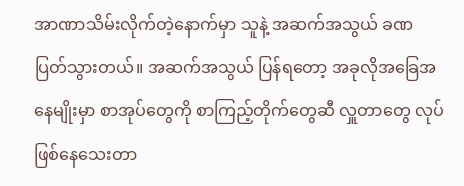အာဏာသိမ်းလိုက်တဲ့နောက်မှာ သူနဲ့ အဆက်အသွယ် ခဏပြတ်သွားတယ်။ အဆက်အသွယ် ပြန်ရတော့ အခုလိုအခြေအနေမျိုးမှာ စာအုပ်တွေကို စာကြည့်တိုက်တွေဆီ လှူတာတွေ လုပ်ဖြစ်နေသေးတာ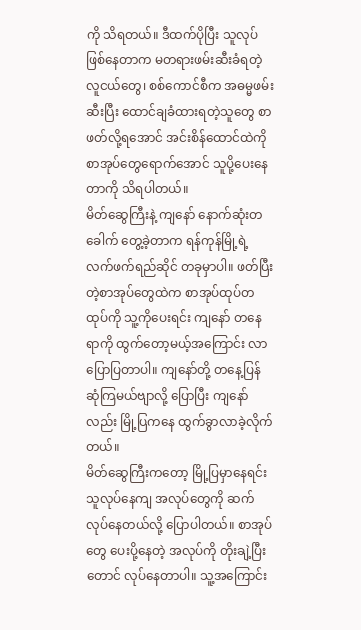ကို သိရတယ်။ ဒီထက်ပိုပြီး သူလုပ်ဖြစ်နေတာက မတရားဖမ်းဆီးခံရတဲ့ လူငယ်တွေ၊ စစ်ကောင်စီက အဓမ္မဖမ်းဆီးပြီး ထောင်ချခံထားရတဲ့သူတွေ စာဖတ်လို့ရအောင် အင်းစိန်ထောင်ထဲကို စာအုပ်တွေရောက်အောင် သူပို့ပေးနေတာကို သိရပါတယ်။
မိတ်ဆွေကြီးနဲ့ ကျနော် နောက်ဆုံးတခေါက် တွေ့ခဲ့တာက ရန်ကုန်မြို့ရဲ့ လက်ဖက်ရည်ဆိုင် တခုမှာပါ။ ဖတ်ပြီးတဲ့စာအုပ်တွေထဲက စာအုပ်ထုပ်တထုပ်ကို သူ့ကိုပေးရင်း ကျနော် တနေရာကို ထွက်တော့မယ့်အကြောင်း လာပြောပြတာပါ။ ကျနော်တို့ တနေ့ပြန်ဆုံကြမယ်ဗျာလို့ ပြောပြီး ကျနော်လည်း မြို့ပြကနေ ထွက်ခွာလာခဲ့လိုက်တယ်။
မိတ်ဆွေကြီးကတော့ မြို့ပြမှာနေရင်း သူလုပ်နေကျ အလုပ်တွေကို ဆက်လုပ်နေတယ်လို့ ပြောပါတယ်။ စာအုပ်တွေ ပေးပို့နေတဲ့ အလုပ်ကို တိုးချဲ့ပြီးတောင် လုပ်နေတာပါ။ သူ့အကြောင်း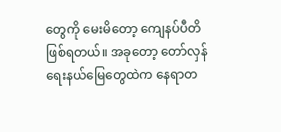တွေကို မေးမိတော့ ကျေနပ်ပီတိ ဖြစ်ရတယ်။ အခုတော့ တော်လှန်ရေးနယ်မြေတွေထဲက နေရာတ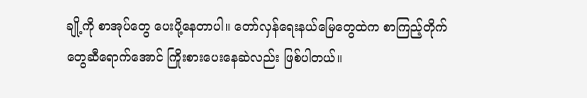ချို့ကို စာအုပ်တွေ ပေးပို့နေတာပါ။ တော်လှန်ရေးနယ်မြေတွေထဲက စာကြည့်တိုက်တွေဆီရောက်အောင် ကြိုးစားပေးနေဆဲလည်း ဖြစ်ပါတယ်။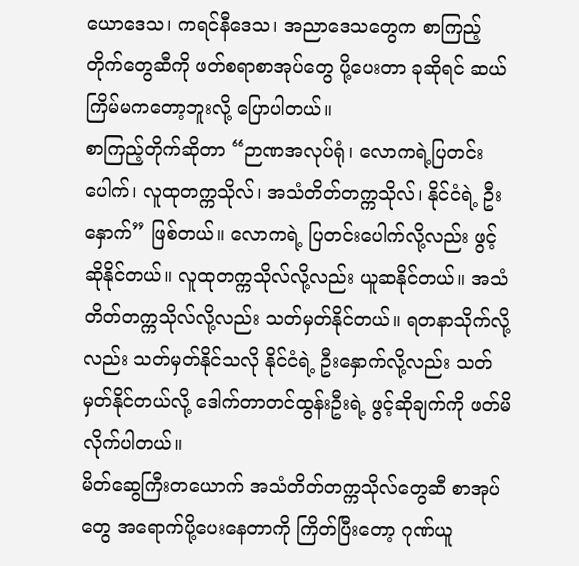ယောဒေသ၊ ကရင်နီဒေသ၊ အညာဒေသတွေက စာကြည့်တိုက်တွေဆီကို ဖတ်စရာစာအုပ်တွေ ပို့ပေးတာ ခုဆိုရင် ဆယ်ကြိမ်မကတော့ဘူးလို့ ပြောပါတယ်။
စာကြည့်တိုက်ဆိုတာ “ဉာဏအလုပ်ရုံ၊ လောကရဲ့ပြတင်းပေါက်၊ လူထုတက္ကသိုလ်၊ အသံတိတ်တက္ကသိုလ်၊ နိုင်ငံရဲ့ ဦးနှောက်” ဖြစ်တယ်။ လောကရဲ့ ပြတင်းပေါက်လို့လည်း ဖွင့်ဆိုနိုင်တယ်။ လူထုတက္ကသိုလ်လို့လည်း ယူဆနိုင်တယ်။ အသံတိတ်တက္ကသိုလ်လို့လည်း သတ်မှတ်နိုင်တယ်။ ရတနာသိုက်လို့လည်း သတ်မှတ်နိုင်သလို နိုင်ငံရဲ့ ဦးနှောက်လို့လည်း သတ်မှတ်နိုင်တယ်လို့ ဒေါက်တာတင်ထွန်းဦးရဲ့ ဖွင့်ဆိုချက်ကို ဖတ်မိလိုက်ပါတယ်။
မိတ်ဆွေကြီးတယောက် အသံတိတ်တက္ကသိုလ်တွေဆီ စာအုပ်တွေ အရောက်ပို့ပေးနေတာကို ကြိတ်ပြီးတော့ ဂုဏ်ယူ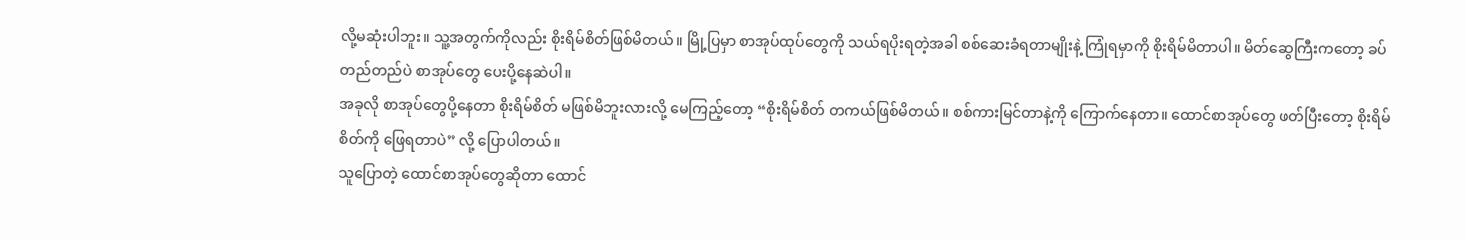လို့မဆုံးပါဘူး။ သူ့အတွက်ကိုလည်း စိုးရိမ်စိတ်ဖြစ်မိတယ်။ မြို့ပြမှာ စာအုပ်ထုပ်တွေကို သယ်ရပိုးရတဲ့အခါ စစ်ဆေးခံရတာမျိုးနဲ့ ကြုံရမှာကို စိုးရိမ်မိတာပါ။ မိတ်ဆွေကြီးကတော့ ခပ်တည်တည်ပဲ စာအုပ်တွေ ပေးပို့နေဆဲပါ။
အခုလို စာအုပ်တွေပို့နေတာ စိုးရိမ်စိတ် မဖြစ်မိဘူးလားလို့ မေကြည့်တော့ “စိုးရိမ်စိတ် တကယ်ဖြစ်မိတယ်။ စစ်ကားမြင်တာနဲ့ကို ကြောက်နေတာ။ ထောင်စာအုပ်တွေ ဖတ်ပြီးတော့ စိုးရိမ်စိတ်ကို ဖြေရတာပဲ” လို့ ပြောပါတယ်။
သူပြောတဲ့ ထောင်စာအုပ်တွေဆိုတာ ထောင်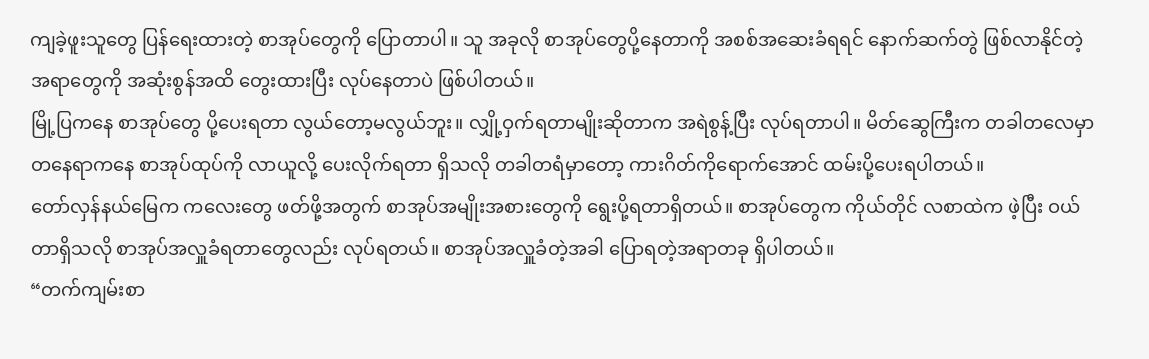ကျခဲ့ဖူးသူတွေ ပြန်ရေးထားတဲ့ စာအုပ်တွေကို ပြောတာပါ။ သူ အခုလို စာအုပ်တွေပို့နေတာကို အစစ်အဆေးခံရရင် နောက်ဆက်တွဲ ဖြစ်လာနိုင်တဲ့ အရာတွေကို အဆုံးစွန်အထိ တွေးထားပြီး လုပ်နေတာပဲ ဖြစ်ပါတယ်။
မြို့ပြကနေ စာအုပ်တွေ ပို့ပေးရတာ လွယ်တော့မလွယ်ဘူး။ လျှို့ဝှက်ရတာမျိုးဆိုတာက အရဲစွန့်ပြီး လုပ်ရတာပါ။ မိတ်ဆွေကြီးက တခါတလေမှာ တနေရာကနေ စာအုပ်ထုပ်ကို လာယူလို့ ပေးလိုက်ရတာ ရှိသလို တခါတရံမှာတော့ ကားဂိတ်ကိုရောက်အောင် ထမ်းပို့ပေးရပါတယ်။
တော်လှန်နယ်မြေက ကလေးတွေ ဖတ်ဖို့အတွက် စာအုပ်အမျိုးအစားတွေကို ရွေးပို့ရတာရှိတယ်။ စာအုပ်တွေက ကိုယ်တိုင် လစာထဲက ဖဲ့ပြီး ဝယ်တာရှိသလို စာအုပ်အလှူခံရတာတွေလည်း လုပ်ရတယ်။ စာအုပ်အလှူခံတဲ့အခါ ပြောရတဲ့အရာတခု ရှိပါတယ်။
“တက်ကျမ်းစာ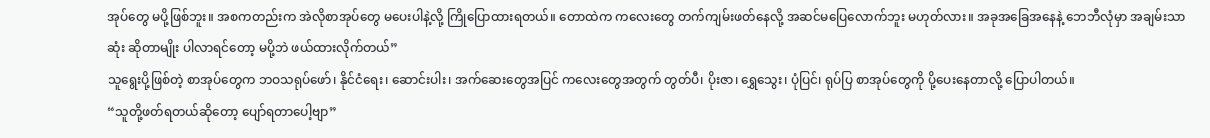အုပ်တွေ မပို့ဖြစ်ဘူး။ အစကတည်းက အဲလိုစာအုပ်တွေ မပေးပါနဲ့လို့ ကြိုပြောထားရတယ်။ တောထဲက ကလေးတွေ တက်ကျမ်းဖတ်နေလို့ အဆင်မပြေလောက်ဘူး မဟုတ်လား။ အခုအခြေအနေနဲ့ ဘေဘီလုံမှာ အချမ်းသာဆုံး ဆိုတာမျိုး ပါလာရင်တော့ မပို့ဘဲ ဖယ်ထားလိုက်တယ်”
သူရွေးပို့ဖြစ်တဲ့ စာအုပ်တွေက ဘဝသရုပ်ဖော်၊ နိုင်ငံရေး၊ ဆောင်းပါး၊ အက်ဆေးတွေအပြင် ကလေးတွေအတွက် တွတ်ပီ၊ ပိုးဇာ၊ ရွှေသွေး၊ ပုံပြင်၊ ရုပ်ပြ စာအုပ်တွေကို ပို့ပေးနေတာလို့ ပြောပါတယ်။
“သူတို့ဖတ်ရတယ်ဆိုတော့ ပျော်ရတာပေါ့ဗျာ”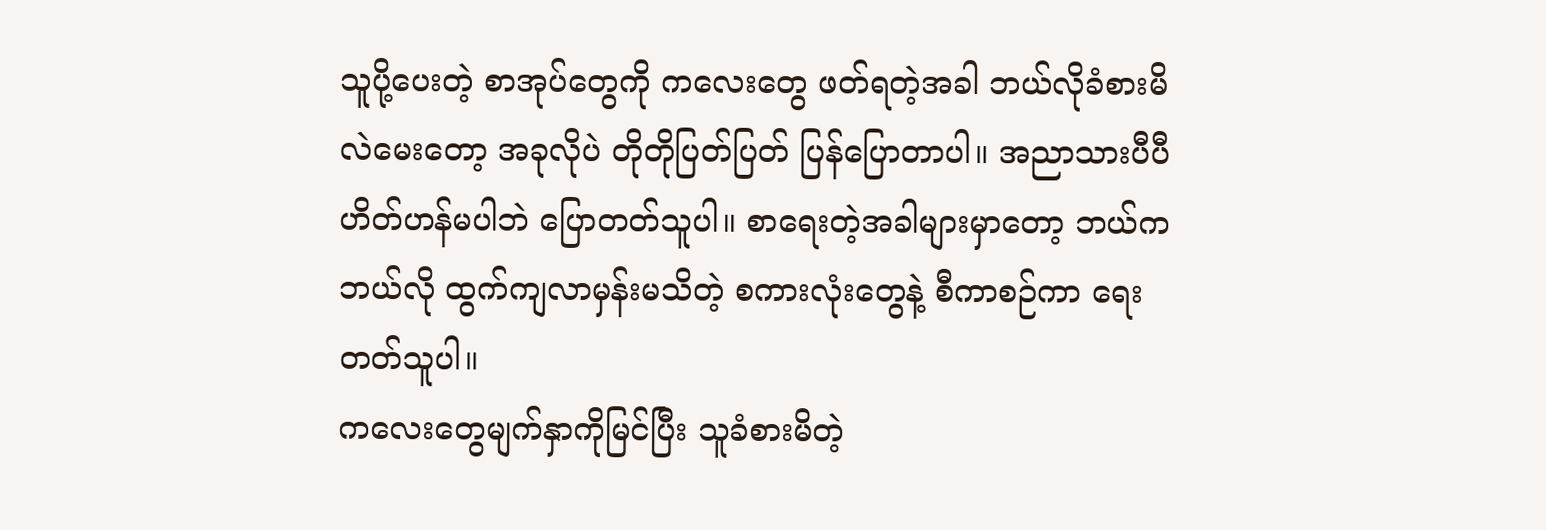သူပို့ပေးတဲ့ စာအုပ်တွေကို ကလေးတွေ ဖတ်ရတဲ့အခါ ဘယ်လိုခံစားမိလဲမေးတော့ အခုလိုပဲ တိုတိုပြတ်ပြတ် ပြန်ပြောတာပါ။ အညာသားပီပီ ဟိတ်ဟန်မပါဘဲ ပြောတတ်သူပါ။ စာရေးတဲ့အခါများမှာတော့ ဘယ်ကဘယ်လို ထွက်ကျလာမှန်းမသိတဲ့ စကားလုံးတွေနဲ့ စီကာစဉ်ကာ ရေးတတ်သူပါ။
ကလေးတွေမျက်နှာကိုမြင်ပြီး သူခံစားမိတဲ့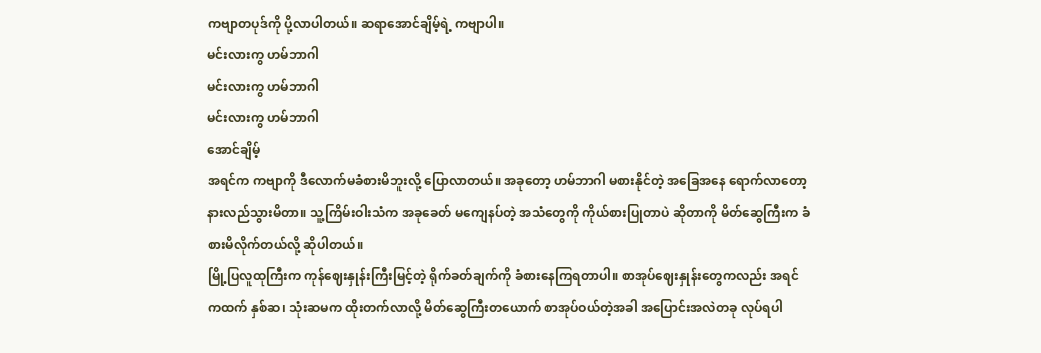ကဗျာတပုဒ်ကို ပို့လာပါတယ်။ ဆရာအောင်ချိမ့်ရဲ့ ကဗျာပါ။
မင်းလားကွ ဟမ်ဘာဂါ
မင်းလားကွ ဟမ်ဘာဂါ
မင်းလားကွ ဟမ်ဘာဂါ
အောင်ချိမ့်
အရင်က ကဗျာကို ဒီလောက်မခံစားမိဘူးလို့ ပြောလာတယ်။ အခုတော့ ဟမ်ဘာဂါ မစားနိုင်တဲ့ အခြေအနေ ရောက်လာတော့ နားလည်သွားမိတာ။ သူ့ကြိမ်းဝါးသံက အခုခေတ် မကျေနပ်တဲ့ အသံတွေကို ကိုယ်စားပြုတာပဲ ဆိုတာကို မိတ်ဆွေကြီးက ခံစားမိလိုက်တယ်လို့ ဆိုပါတယ်။
မြို့ပြလူထုကြီးက ကုန်ဈေးနှုန်းကြီးမြင့်တဲ့ ရိုက်ခတ်ချက်ကို ခံစားနေကြရတာပါ။ စာအုပ်ဈေးနှုန်းတွေကလည်း အရင်ကထက် နှစ်ဆ၊ သုံးဆမက ထိုးတက်လာလို့ မိတ်ဆွေကြီးတယောက် စာအုပ်ဝယ်တဲ့အခါ အပြောင်းအလဲတခု လုပ်ရပါ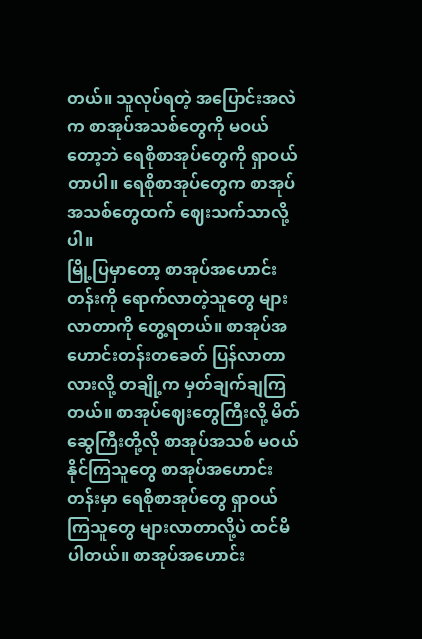တယ်။ သူလုပ်ရတဲ့ အပြောင်းအလဲက စာအုပ်အသစ်တွေကို မဝယ်တော့ဘဲ ရေစိုစာအုပ်တွေကို ရှာဝယ်တာပါ။ ရေစိုစာအုပ်တွေက စာအုပ်အသစ်တွေထက် ဈေးသက်သာလို့ပါ။
မြို့ပြမှာတော့ စာအုပ်အဟောင်းတန်းကို ရောက်လာတဲ့သူတွေ များလာတာကို တွေ့ရတယ်။ စာအုပ်အဟောင်းတန်းတခေတ် ပြန်လာတာလားလို့ တချို့က မှတ်ချက်ချကြတယ်။ စာအုပ်ဈေးတွေကြီးလို့ မိတ်ဆွေကြီးတို့လို စာအုပ်အသစ် မဝယ်နိုင်ကြသူတွေ စာအုပ်အဟောင်းတန်းမှာ ရေစိုစာအုပ်တွေ ရှာဝယ်ကြသူတွေ များလာတာလို့ပဲ ထင်မိပါတယ်။ စာအုပ်အဟောင်း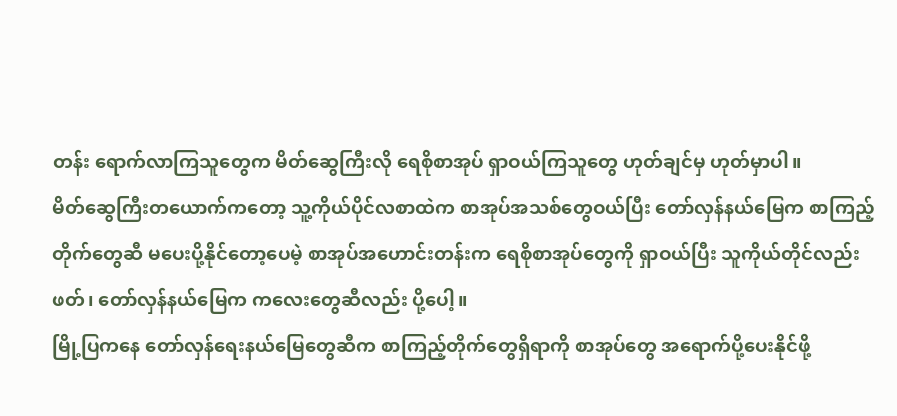တန်း ရောက်လာကြသူတွေက မိတ်ဆွေကြီးလို ရေစိုစာအုပ် ရှာဝယ်ကြသူတွေ ဟုတ်ချင်မှ ဟုတ်မှာပါ။
မိတ်ဆွေကြီးတယောက်ကတော့ သူ့ကိုယ်ပိုင်လစာထဲက စာအုပ်အသစ်တွေဝယ်ပြီး တော်လှန်နယ်မြေက စာကြည့်တိုက်တွေဆီ မပေးပို့နိုင်တော့ပေမဲ့ စာအုပ်အဟောင်းတန်းက ရေစိုစာအုပ်တွေကို ရှာဝယ်ပြီး သူကိုယ်တိုင်လည်းဖတ်၊ တော်လှန်နယ်မြေက ကလေးတွေဆီလည်း ပို့ပေါ့။
မြို့ပြကနေ တော်လှန်ရေးနယ်မြေတွေဆီက စာကြည့်တိုက်တွေရှိရာကို စာအုပ်တွေ အရောက်ပို့ပေးနိုင်ဖို့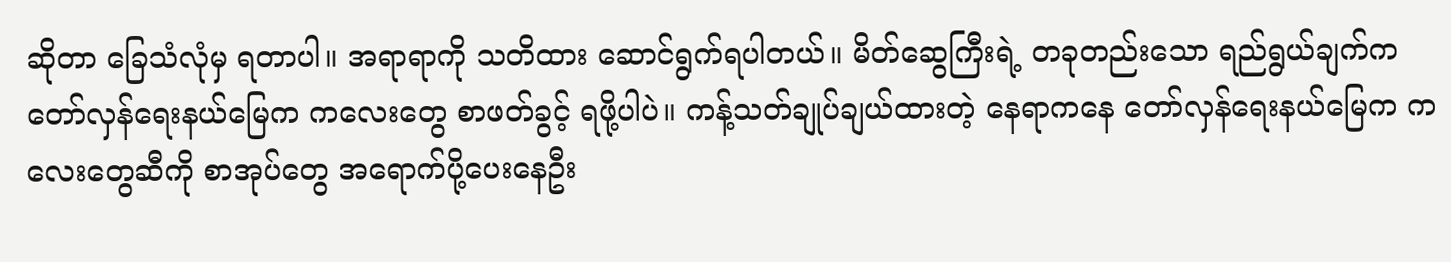ဆိုတာ ခြေသံလုံမှ ရတာပါ။ အရာရာကို သတိထား ဆောင်ရွက်ရပါတယ်။ မိတ်ဆွေကြီးရဲ့ တခုတည်းသော ရည်ရွယ်ချက်က တော်လှန်ရေးနယ်မြေက ကလေးတွေ စာဖတ်ခွင့် ရဖို့ပါပဲ။ ကန့်သတ်ချုပ်ချယ်ထားတဲ့ နေရာကနေ တော်လှန်ရေးနယ်မြေက ကလေးတွေဆီကို စာအုပ်တွေ အရောက်ပို့ပေးနေဦး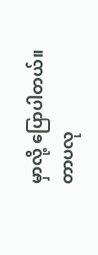မှာလို့ ပြောပါတယ်။
တာပလု